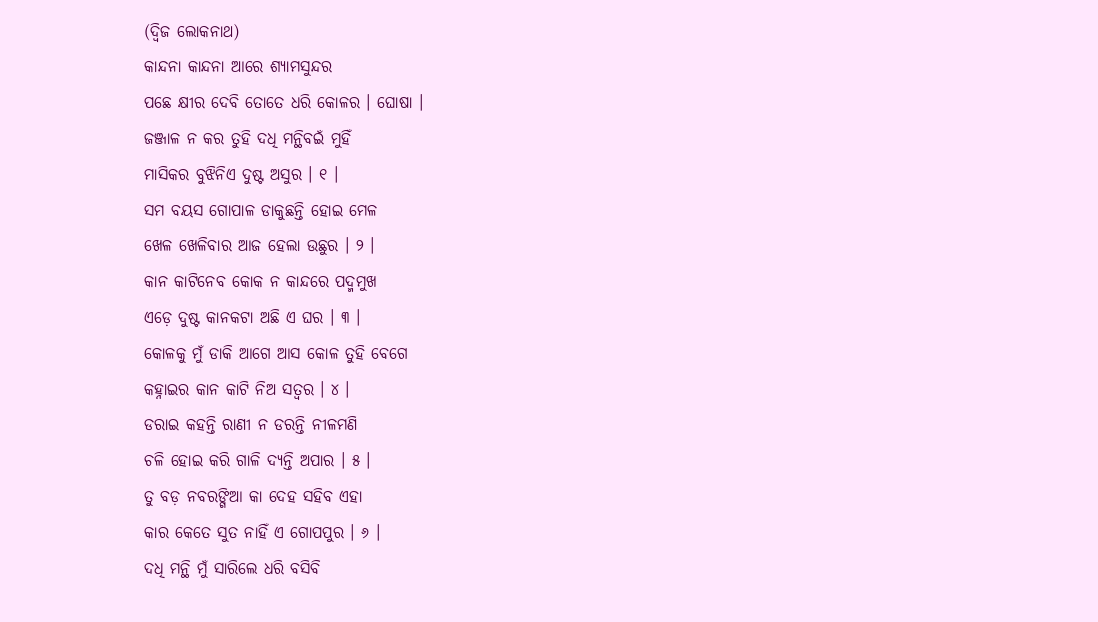(ଦ୍ୱିଜ ଲୋକନାଥ)
କାନ୍ଦନା କାନ୍ଦନା ଆରେ ଶ୍ୟାମସୁନ୍ଦର
ପଛେ କ୍ଷୀର ଦେବି ତୋତେ ଧରି କୋଳର । ଘୋଷା ।
ଜଞ୍ଜାଳ ନ କର ତୁହି ଦଧି ମନ୍ଥିବଇଁ ମୁହିଁ
ମାସିକର ବୁଝିନିଏ ଦୁଷ୍ଟ ଅସୁର । ୧ ।
ସମ ବୟସ ଗୋପାଳ ଡାକୁଛନ୍ତି ହୋଇ ମେଳ
ଖେଳ ଖେଳିବାର ଆଜ ହେଲା ଉଛୁର । ୨ ।
କାନ କାଟିନେବ କୋକ ନ କାନ୍ଦରେ ପଦ୍ମମୁଖ
ଏଡ଼େ ଦୁଷ୍ଟ କାନକଟା ଅଛି ଏ ଘର । ୩ ।
କୋଳକୁ ମୁଁ ଡାକି ଆଗେ ଆସ କୋଳ ତୁହି ବେଗେ
କହ୍ନାଇର କାନ କାଟି ନିଅ ସତ୍ୱର । ୪ ।
ଡରାଇ କହନ୍ତି ରାଣୀ ନ ଡରନ୍ତି ନୀଳମଣି
ଚଳି ହୋଇ କରି ଗାଳି ଦ୍ୟନ୍ତି ଅପାର । ୫ ।
ତୁ ବଡ଼ ନବରଙ୍ଗିଆ କା ଦେହ ସହିବ ଏହା
କାର କେତେ ସୁତ ନାହିଁ ଏ ଗୋପପୁର । ୬ ।
ଦଧି ମନ୍ଥି ମୁଁ ସାରିଲେ ଧରି ବସିବି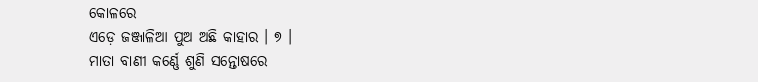କୋଳରେ
ଏଡ଼େ ଜଞ୍ଜାଳିଆ ପୁଅ ଅଛି କାହାର । ୭ ।
ମାତା ବାଣୀ କର୍ଣ୍ଣେ ଶୁଣି ସନ୍ତୋଷରେ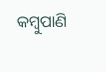କମ୍ବୁପାଣି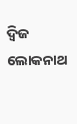ଦ୍ୱିଜ ଲୋକନାଥ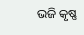ଭଜି କୃଷ୍ଣ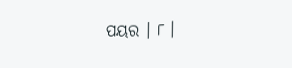ପୟର । ୮ ।